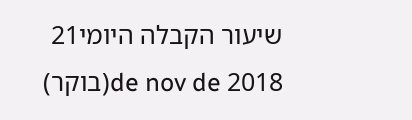שיעור הקבלה היומי21 de nov de 2018(בוקר)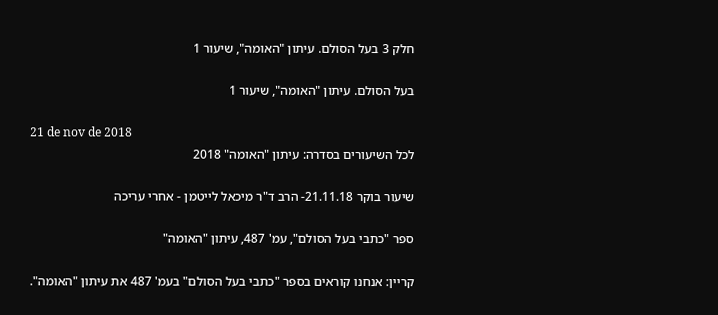חלק 3 בעל הסולם. עיתון "האומה", שיעור 1

בעל הסולם. עיתון "האומה", שיעור 1

21 de nov de 2018
לכל השיעורים בסדרה: עיתון "האומה" 2018

שיעור בוקר 21.11.18- הרב ד"ר מיכאל לייטמן - אחרי עריכה

ספר "כתבי בעל הסולם", עמ' 487, עיתון "האומה"

קריין: אנחנו קוראים בספר "כתבי בעל הסולם" בעמ' 487 את עיתון "האומה".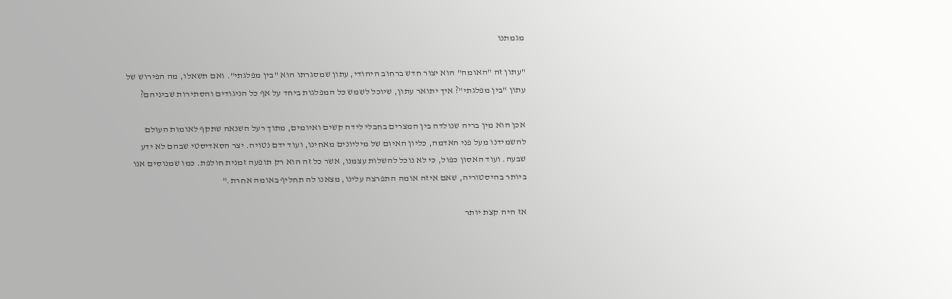מגמתנו

"עתון זה "האומה" הוא יצור חדש ברחוב היהודי, עתון שמסגרתו הוא "בין מפלגתי". ואם תשאלו, מה הפירוש של עתון "בין מפלגתי"? איך יתואר עתון, שיוכל לשמש כל המפלגות ביחד על אף כל הניגודים והסתירות שביניהם?

אכן הוא מין בריה שנולדה בין המצרים בחבלי לידה קשים ואיומים, מתוך רעל השנאה שתקף לאומות העולם להשמידנו מעל פני האדמה, כליון האיום של מיליונים מאחינו, ועוד ידם נטויה. יצר הסאדיסטי שבהם לא ידע שבעה. ועוד האסון כפול, כי לא נוכל להשלות עצמנו, אשר כל זה הוא רק תופעה זמנית חולפת. כמו שמנוסים אנו ביותר בהיסטוריה, שאם איזה אומה התפרצה עלינו, מצאנו לה תחליף באומה אחרת."

אז היה קצת יותר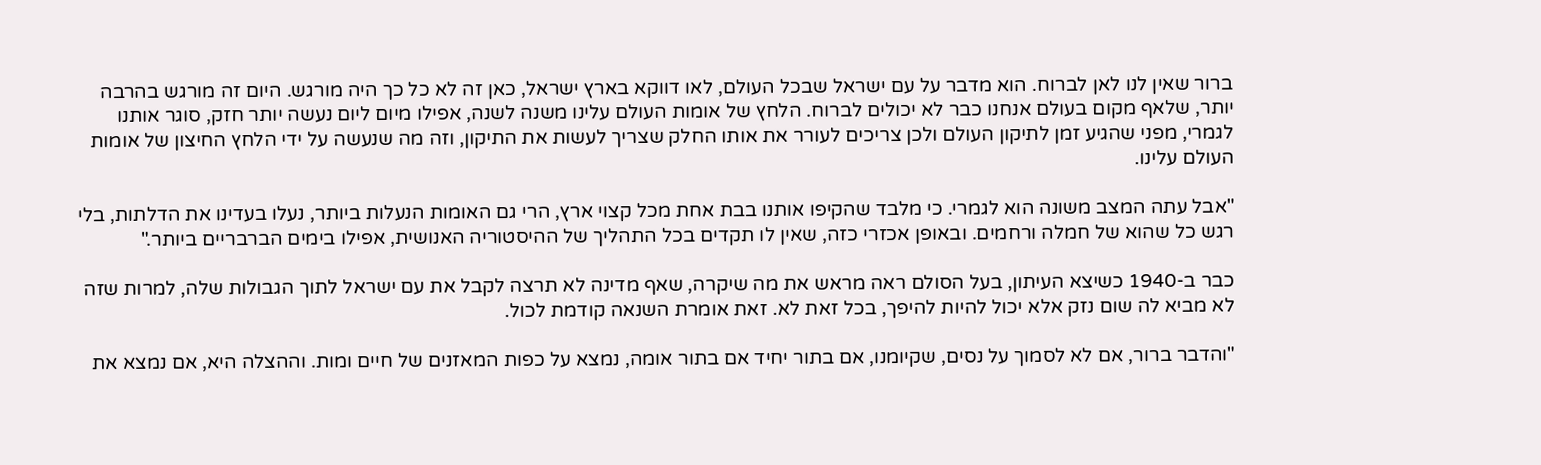ברור שאין לנו לאן לברוח. הוא מדבר על עם ישראל שבכל העולם, לאו דווקא בארץ ישראל, כאן זה לא כל כך היה מורגש. היום זה מורגש בהרבה יותר, שלאף מקום בעולם אנחנו כבר לא יכולים לברוח. הלחץ של אומות העולם עלינו משנה לשנה, אפילו מיום ליום נעשה יותר חזק, סוגר אותנו לגמרי, מפני שהגיע זמן לתיקון העולם ולכן צריכים לעורר את אותו החלק שצריך לעשות את התיקון, וזה מה שנעשה על ידי הלחץ החיצון של אומות העולם עלינו.

"אבל עתה המצב משונה הוא לגמרי. כי מלבד שהקיפו אותנו בבת אחת מכל קצוי ארץ, הרי גם האומות הנעלות ביותר, נעלו בעדינו את הדלתות, בלי רגש כל שהוא של חמלה ורחמים. ובאופן אכזרי כזה, שאין לו תקדים בכל התהליך של ההיסטוריה האנושית, אפילו בימים הברבריים ביותר."

כבר ב-1940 כשיצא העיתון, בעל הסולם ראה מראש את מה שיקרה, שאף מדינה לא תרצה לקבל את עם ישראל לתוך הגבולות שלה, למרות שזה לא מביא לה שום נזק אלא יכול להיות להיפך, בכל זאת לא. זאת אומרת השנאה קודמת לכול.

"והדבר ברור, אם לא לסמוך על נסים, שקיומנו, אם בתור יחיד אם בתור אומה, נמצא על כפות המאזנים של חיים ומות. וההצלה היא, אם נמצא את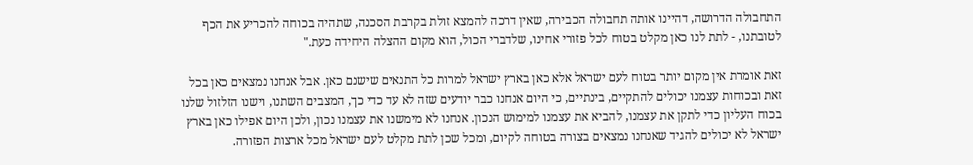התחבולה הדרושה, דהיינו אותה תחבולה הכבירה, שאין דרכה להמצא זולת בקרבת הסכנה, שתהיה בכוחה להכריע את הכף לטובתנו, - לתת לנו כאן מקלט בטוח לכל פזורי אחינו, שלדברי הכול, הוא מקום ההצלה היחידה כעת."

זאת אומרת אין מקום יותר בטוח לעם ישראל אלא כאן בארץ ישראל למרות כל התנאים שישנם כאן. אבל אנחנו נמצאים כאן בכל זאת ובכוחות עצמנו יכולים להתקיים, בינתיים, כי היום אנחנו כבר יודעים שזה לא עד כדי כך, המצבים השתנו, וישנו הזלזול שלנו בכוח העליון כדי לתקן את עצמנו, להביא את עצמנו למימוש הנכון. אנחנו לא מימשנו את עצמנו נכון, ולכן היום אפילו כאן בארץ ישראל לא יכולים להגיד שאנחנו נמצאים בצורה בטוחה לקיום, ומכל שכן לתת מקלט לעם ישראל מכל ארצות הפזורה.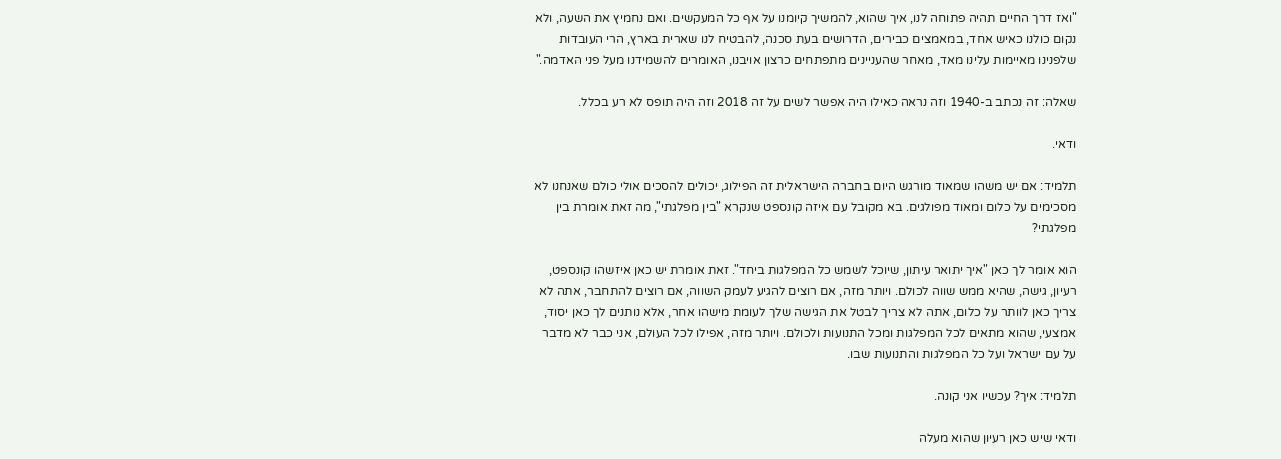"ואז דרך החיים תהיה פתוחה לנו, איך שהוא, להמשיך קיומנו על אף כל המעקשים. ואם נחמיץ את השעה, ולא נקום כולנו כאיש אחד, במאמצים כבירים, הדרושים בעת סכנה, להבטיח לנו שארית בארץ, הרי העובדות שלפנינו מאיימות עלינו מאד, מאחר שהעניינים מתפתחים כרצון אויבנו, האומרים להשמידנו מעל פני האדמה."

שאלה: זה נכתב ב-1940 וזה נראה כאילו היה אפשר לשים על זה 2018 וזה היה תופס לא רע בכלל.

ודאי.

תלמיד: אם יש משהו שמאוד מורגש היום בחברה הישראלית זה הפילוג, יכולים להסכים אולי כולם שאנחנו לא מסכימים על כלום ומאוד מפולגים. בא מקובל עם איזה קונספט שנקרא "בין מפלגתי", מה זאת אומרת בין מפלגתי?

הוא אומר לך כאן "איך יתואר עיתון, שיוכל לשמש כל המפלגות ביחד". זאת אומרת יש כאן איזשהו קונספט, רעיון, גישה, שהיא ממש שווה לכולם. ויותר מזה, אם רוצים להגיע לעמק השווה, אם רוצים להתחבר, אתה לא צריך כאן לוותר על כלום, אתה לא צריך לבטל את הגישה שלך לעומת מישהו אחר, אלא נותנים לך כאן יסוד, אמצעי, שהוא מתאים לכל המפלגות ומכל התנועות ולכולם. ויותר מזה, אפילו לכל העולם, אני כבר לא מדבר על עם ישראל ועל כל המפלגות והתנועות שבו.

תלמיד: איך? עכשיו אני קונה.

ודאי שיש כאן רעיון שהוא מעלה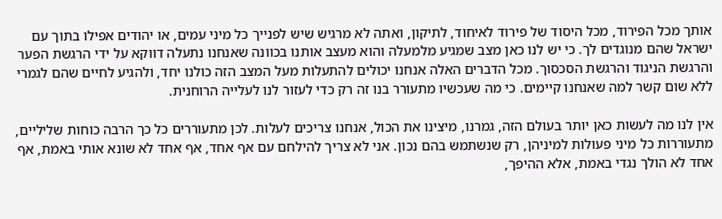אותך מכל הפירוד, מכל היסוד של פירוד לאיחוד, לתיקון, ואתה לא מרגיש שיש לפנייך כל מיני עמים, או יהודים אפילו בתוך עם ישראל שהם מנוגדים לך. כי יש לנו כאן מצב שמגיע מלמעלה והוא מעצב אותנו בכוונה שאנחנו נתעלה דווקא על ידי הרגשת הפער והרגשת הניגוד והרגשת הסכסוך. מכל הדברים האלה אנחנו יכולים להתעלות מעל המצב הזה כולנו יחד, ולהגיע לחיים שהם לגמרי ללא שום קשר למה שאנחנו קיימים. כי מה שעכשיו מתעורר בנו זה רק כדי לעזור לנו לעלייה הרוחנית.

אין לנו מה לעשות כאן יותר בעולם הזה, גמרנו, מיצינו את הכול, אנחנו צריכים לעלות. לכן מתעוררים כל כך הרבה כוחות שליליים, מתעוררות כל מיני פעולות למיניהן, רק שנשתמש בהם נכון. אני לא צריך להילחם עם אף אחד, אף אחד לא שונא אותי באמת, אף אחד לא הולך נגדי באמת, אלא ההיפך,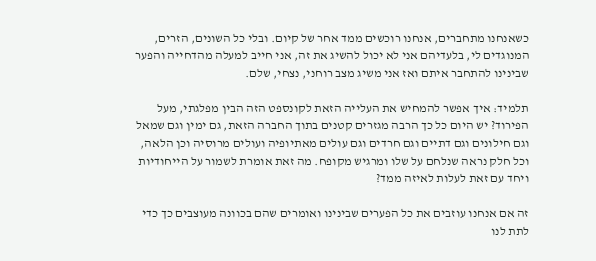כשאנחנו מתחברים, אנחנו רוכשים ממד אחר של קיום. ובלי כל השונים, הזרים, המנוגדים לי, בלעדיהם אני לא יכול להשיג את זה, אני חייב למעלה מהדחייה והפער שבינינו להתחבר איתם ואז אני משיג מצב רוחני, נצחי, שלם.

תלמיד: איך אפשר להמחיש את העלייה הזאת לקונספט הזה הבין מפלגתי, מעל הפירוד? יש היום כל כך הרבה מגזרים קטנים בתוך החברה הזאת, גם ימין וגם שמאל וגם חילונים וגם דתיים וגם חרדים וגם עולים מאתיופיה ועולים מרוסיה וכן הלאה, וכל חלק נראה שנלחם על שלו ומרגיש מקופח. מה זאת אומרת לשמור על הייחודיות ויחד עם זאת לעלות לאיזה ממד?

זה אם אנחנו עוזבים את כל הפערים שבינינו ואומרים שהם בכוונה מעוצבים כך כדי לתת לנו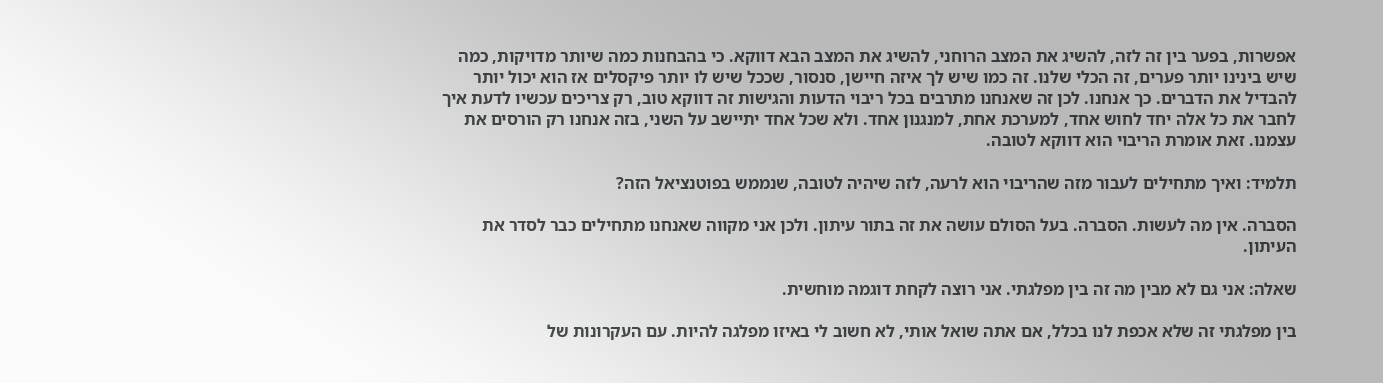אפשרות, בפער בין זה לזה, להשיג את המצב הרוחני, להשיג את המצב הבא דווקא. כי בהבחנות כמה שיותר מדויקות, כמה שיש בינינו יותר פערים, זה הכלי שלנו. זה כמו שיש לך איזה חיישן, סנסור, שככל שיש לו יותר פיקסלים אז הוא יכול יותר להבדיל את הדברים. כך אנחנו. לכן זה שאנחנו מתרבים בכל ריבוי הדעות והגישות זה דווקא טוב, רק צריכים עכשיו לדעת איך לחבר את כל אלה יחד לחוש אחד, למערכת אחת, למנגנון אחד. ולא שכל אחד יתיישב על השני, בזה אנחנו רק הורסים את עצמנו. זאת אומרת הריבוי הוא דווקא לטובה.

תלמיד: ואיך מתחילים לעבור מזה שהריבוי הוא לרעה, לזה שיהיה לטובה, שנממש בפוטנציאל הזה?

הסברה. אין מה לעשות. הסברה. בעל הסולם עושה את זה בתור עיתון. ולכן אני מקווה שאנחנו מתחילים כבר לסדר את העיתון.

שאלה: אני גם לא מבין מה זה בין מפלגתי. אני רוצה לקחת דוגמה מוחשית.

בין מפלגתי זה שלא אכפת לנו בכלל, אם אתה שואל אותי, לא חשוב לי באיזו מפלגה להיות. עם העקרונות של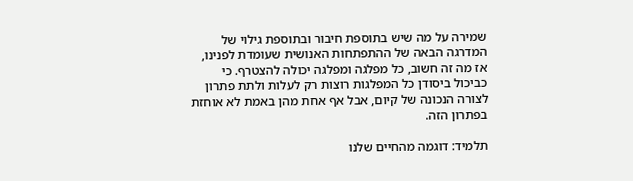שמירה על מה שיש בתוספת חיבור ובתוספת גילוי של המדרגה הבאה של ההתפתחות האנושית שעומדת לפנינו, אז מה זה חשוב, כל מפלגה ומפלגה יכולה להצטרף. כי כביכול ביסודן כל המפלגות רוצות רק לעלות ולתת פתרון לצורה הנכונה של קיום, אבל אף אחת מהן באמת לא אוחזת בפתרון הזה.

תלמיד: דוגמה מהחיים שלנו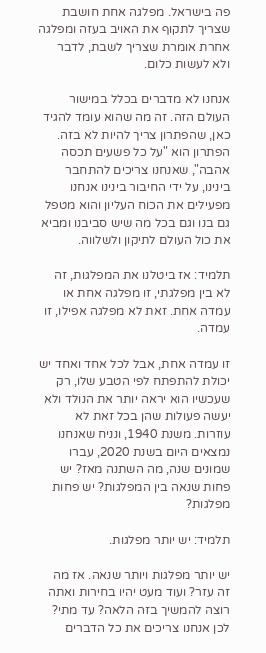פה בישראל. מפלגה אחת חושבת שצריך לתקוף את האויב בעזה ומפלגה אחרת אומרת שצריך לשבת, לדבר ולא לעשות כלום.

אנחנו לא מדברים בכלל במישור העולם הזה. זה מה שהוא עומד להגיד כאן, שהפתרון צריך להיות לא בזה. הפתרון הוא "על כל פשעים תכסה אהבה", שאנחנו צריכים להתחבר בינינו, על ידי החיבור בינינו אנחנו מפעילים את הכוח העליון והוא מטפל גם בנו וגם בכל מה שיש סביבנו ומביא את כול העולם לתיקון ולשלווה.

תלמיד: אז ביטלנו את המפלגות, זה לא בין מפלגתי, זו מפלגה אחת או עמדה אחת. זאת לא מפלגה אפילו, זו עמדה.

זו עמדה אחת, אבל לכל אחד ואחד יש יכולת להתפתח לפי הטבע שלו, רק שעכשיו הוא יראה יותר את הנולד ולא יעשה פעולות שהן בכל זאת לא עוזרות. משנת 1940, ונניח שאנחנו נמצאים היום בשנת 2020, עברו שמונים שנה, מה השתנה מאז? יש פחות שנאה בין המפלגות? יש פחות מפלגות?

תלמיד: יש יותר מפלגות.

יש יותר מפלגות ויותר שנאה. אז מה זה עזר? ועוד מעט יהיו בחירות ואתה רוצה להמשיך בזה הלאה? עד מתי? לכן אנחנו צריכים את כל הדברים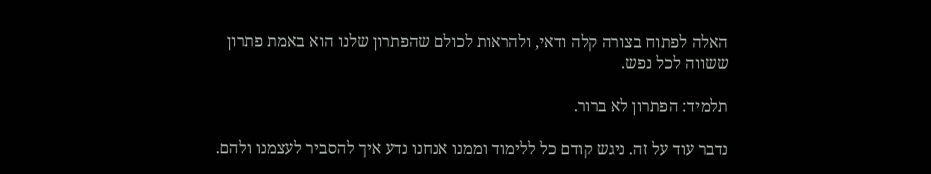האלה לפתוח בצורה קלה ודאי, ולהראות לכולם שהפתרון שלנו הוא באמת פתרון ששווה לכל נפש.

תלמיד: הפתרון לא ברור.

נדבר עוד על זה. ניגש קודם כל ללימוד וממנו אנחנו נדע איך להסביר לעצמנו ולהם.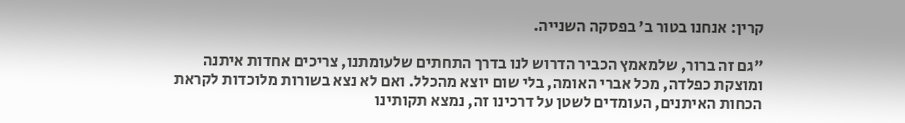קרין: אנחנו בטור ב' בפסקה השנייה.

"גם זה ברור, שלמאמץ הכביר הדרוש לנו בדרך התחתים שלעומתנו, צריכים אחדות איתנה ומוצקת כפלדה, מכל אברי האומה, בלי שום יוצא מהכלל. ואם לא נצא בשורות מלוכדות לקראת הכחות האיתנים, העומדים לשטן על דרכינו זה, נמצא תקותינו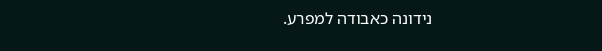נידונה כאבודה למפרע.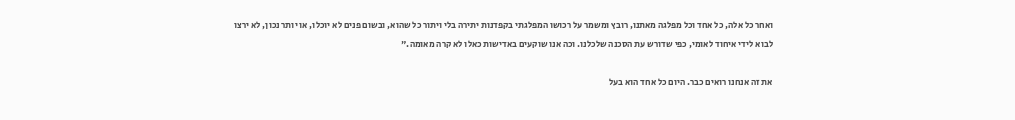ואחר כל אלה, כל אחד וכל מפלגה מאתנו, רובץ ומשמר על רכושו המפלגתי בקפדנות יתירה בלי ויתור כל שהוא, ובשום פנים לא יוכלו, או יותר נכון, לא ירצו לבוא לידי איחוד לאומי, כפי שדורש עת הסכנה שלכלנו. וכה אנו שוקעים באדישות כאלו לא קרה מאומה."

את זה אנחנו רואים כבר. היום כל אחד הוא בעל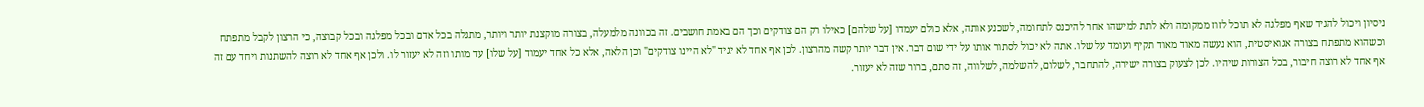ניסיון ויכול להגיד שאף מפלגה לא תוכל לזוז ממקומה ולא לתת למישהו אחר להיכנס לתחומה, לשכנע אותה, אלא כולם יעמדו [על שלהם] כאילו רק הם צודקים וכך הם באמת חושבים. זה בכוונה מלמעלה, בצורה מוקצנת יותר ויותר, מתגלה בכל אדם ובכל מפלגה ובכל קבוצה, כי הרצון לקבל מתפתח וכשהוא מתפתח בצורה אגואיסטית, הוא נעשה מאוד מאוד תקיף ועומד על שלו. אתה לא יכול לסתור אותו על ידי שום דבר. אין דבר יותר קשה מהרצון. לכן אף אחד לא יגיד "לא היינו צודקים" וכן הלאה, אלא כל אחד יעמוד [על שלו] עד מותו וזה לא יעזור לו. ולכן אף אחד לא רוצה להשתנות ויחד עם זה אף אחד לא רוצה חיבור, בכל הצורות שיהיו. לכן לצעוק בצורה ישירה, להתחבר, לשלום, להשלמה, לשלווה, זה סתם, ברור שזה לא יעזור.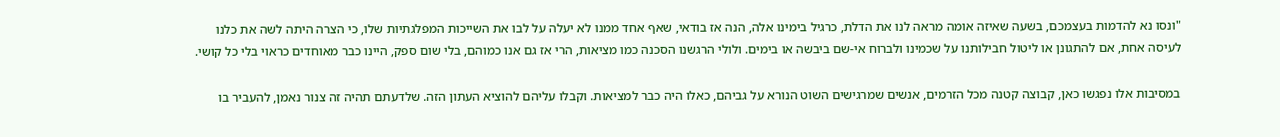"ונסו נא להדמות בעצמכם, בשעה שאיזה אומה מראה לנו את הדלת, כרגיל בימינו אלה, הנה אז בודאי, שאף אחד ממנו לא יעלה על לבו את השייכות המפלגתיות שלו, כי הצרה היתה לשה את כלנו לעיסה אחת, אם להתגונן או ליטול חבילותנו על שכמינו ולברוח אי-שם ביבשה או בימים. ולולי הרגשנו הסכנה כמו מציאות, הרי אז גם אנו כמוהם, בלי שום ספק, היינו כבר מאוחדים כראוי בלי כל קושי.

במסיבות אלו נפגשו כאן, קבוצה קטנה מכל הזרמים, אנשים שמרגישים השוט הנורא על גביהם, כאלו היה כבר למציאות. וקבלו עליהם להוציא העתון הזה. שלדעתם תהיה זה צנור נאמן, להעביר בו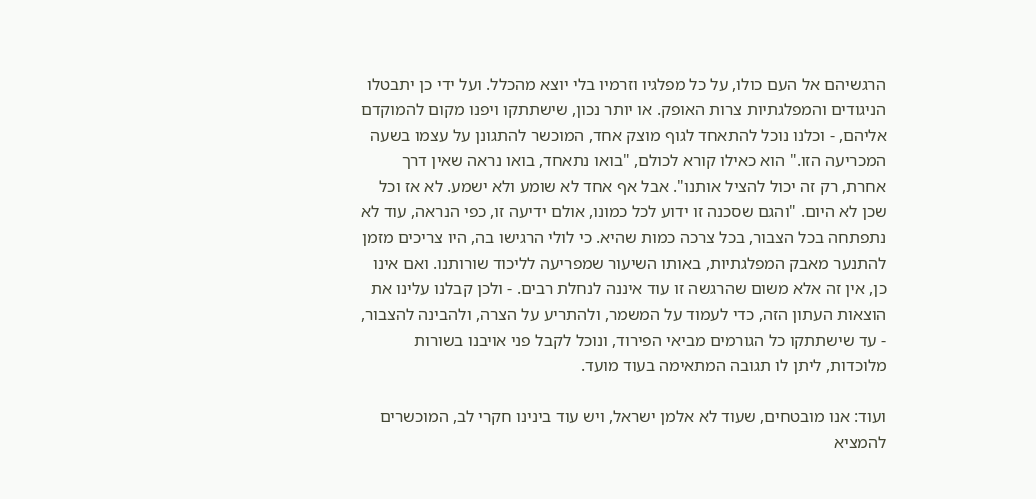הרגשיהם אל העם כולו, על כל מפלגיו וזרמיו בלי יוצא מהכלל. ועל ידי כן יתבטלו הניגודים והמפלגתיות צרות האופק. או יותר נכון, שישתתקו ויפנו מקום להמוקדם אליהם, - וכלנו נוכל להתאחד לגוף מוצק אחד, המוכשר להתגונן על עצמו בשעה המכריעה הזו." הוא כאילו קורא לכולם, "בואו נתאחד, בואו נראה שאין דרך אחרת, רק זה יכול להציל אותנו". אבל אף אחד לא שומע ולא ישמע. לא אז וכל שכן לא היום. "והגם שסכנה זו ידוע לכל כמונו, אולם ידיעה זו, כפי הנראה, עוד לא נתפתחה בכל הצבור, בכל צרכה כמות שהיא. כי לולי הרגישו בה, היו צריכים מזמן להתנער מאבק המפלגתיות, באותו השיעור שמפריעה לליכוד שורותנו. ואם אינו כן, אין זה אלא משום שהרגשה זו עוד איננה לנחלת רבים. - ולכן קבלנו עלינו את הוצאות העתון הזה, כדי לעמוד על המשמר, ולהתריע על הצרה, ולהבינה להצבור, - עד שישתתקו כל הגורמים מביאי הפירוד, ונוכל לקבל פני אויבנו בשורות מלוכדות, ליתן לו תגובה המתאימה בעוד מועד.

ועוד: אנו מובטחים, שעוד לא אלמן ישראל, ויש עוד בינינו חקרי לב, המוכשרים להמציא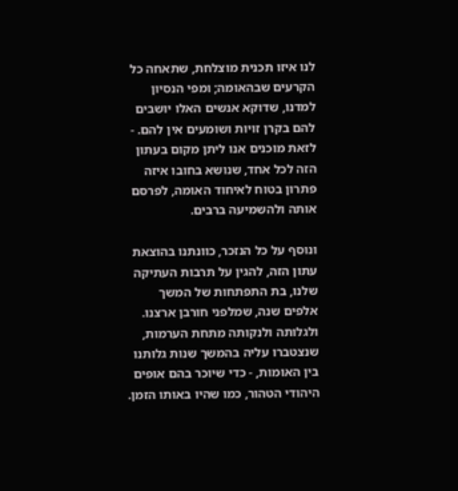לנו איזו תכנית מוצלחת, שתאחה כל הקרעים שבהאומה; ומפי הנסיון למדנו, שדוקא אנשים האלו יושבים להם בקרן זויות ושומעים אין להם. - לזאת מוכנים אנו ליתן מקום בעתון הזה לכל אחד, שנושא בחובו איזה פתרון בטוח לאיחוד האומה, לפרסם אותה ולהשמיעה ברבים.

ונוסף על כל הנזכר, כוונתנו בהוצאת עתון הזה, להגין על תרבות העתיקה שלנו, בת התפתחות של המשך אלפים שנה, שמלפני חורבן ארצנו. ולגלותה ולנקותה מתחת הערמות, שנצטברו עליה בהמשך שנות גלותנו בין האומות, - כדי שיוכר בהם אופים היהודי הטהור, כמו שהיו באותו הזמן.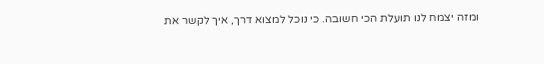ומזה יצמח לנו תועלת הכי חשובה. כי נוכל למצוא דרך, איך לקשר את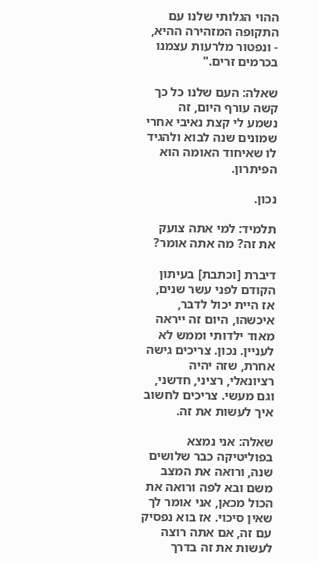ההוי הגלותי שלנו עם התקופה המזהירה ההיא, - ונפטור מלרעות עצמנו בכרמים זרים."

שאלה: העם שלנו כל כך קשה עורף היום, זה נשמע לי קצת נאיבי אחרי שמונים שנה לבוא ולהגיד לו שאיחוד האומה הוא הפיתרון.

נכון.

תלמיד: למי אתה צועק את זה? מה אתה אומר?

דיברת [וכתבת] בעיתון הקודם לפני עשר שנים, אז היית יכול לדבר, איכשהו, היום זה ייראה מאוד ילדותי וממש לא לעניין. נכון. צריכים גישה אחרת, שזה יהיה רציונאלי, רציני, חדשני, וגם מעשי. צריכים לחשוב איך לעשות את זה.

שאלה: אני נמצא בפוליטיקה כבר שלושים שנה, ורואה את המצב משם ובא לפה ורואה את הכול מכאן, אני אומר לך שאין סיכוי. אז בוא נפסיק עם זה, אם אתה רוצה לעשות את זה בדרך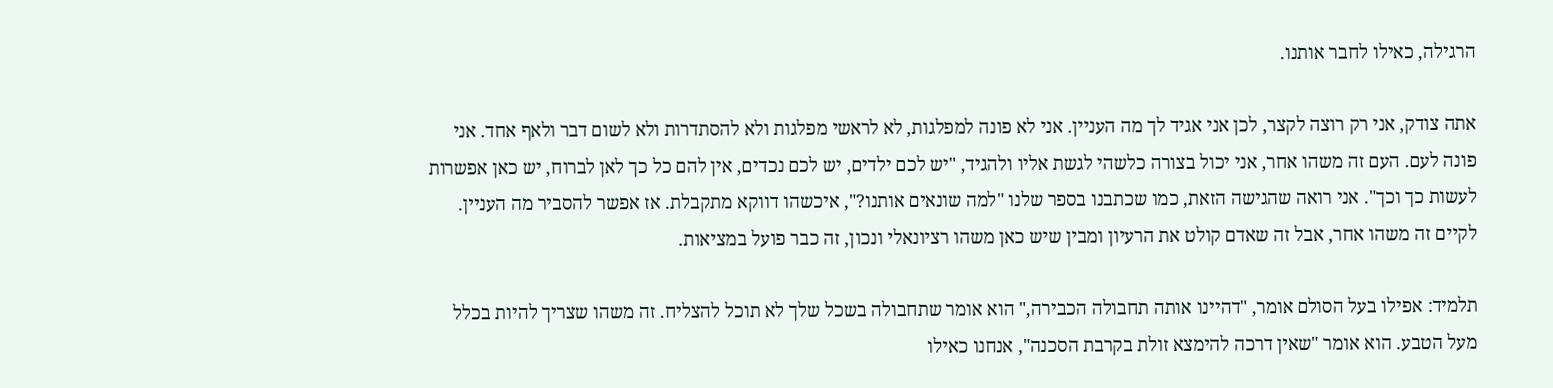הרגילה, כאילו לחבר אותנו.

אתה צודק, אני רק רוצה לקצר, לכן אני אגיד לך מה העניין. אני לא פונה למפלגות, לא לראשי מפלגות ולא להסתדרות ולא לשום דבר ולאף אחד. אני פונה לעם. העם זה משהו אחר, אני יכול בצורה כלשהי לגשת אליו ולהגיד, "יש לכם ילדים, יש לכם נכדים, אין להם כל כך לאן לברוח, יש כאן אפשרות לעשות כך וכך". אני רואה שהגישה הזאת, כמו שכתבנו בספר שלנו "למה שונאים אותנו?", איכשהו דווקא מתקבלת. אז אפשר להסביר מה העניין. לקיים זה משהו אחר, אבל זה שאדם קולט את הרעיון ומבין שיש כאן משהו רציונאלי ונכון, זה כבר פועל במציאות.

תלמיד: אפילו בעל הסולם אומר, "דהיינו אותה תחבולה הכבירה," הוא אומר שתחבולה בשכל שלך לא תוכל להצליח. זה משהו שצריך להיות בכלל מעל הטבע. הוא אומר "שאין דרכה להימצא זולת בקרבת הסכנה", אנחנו כאילו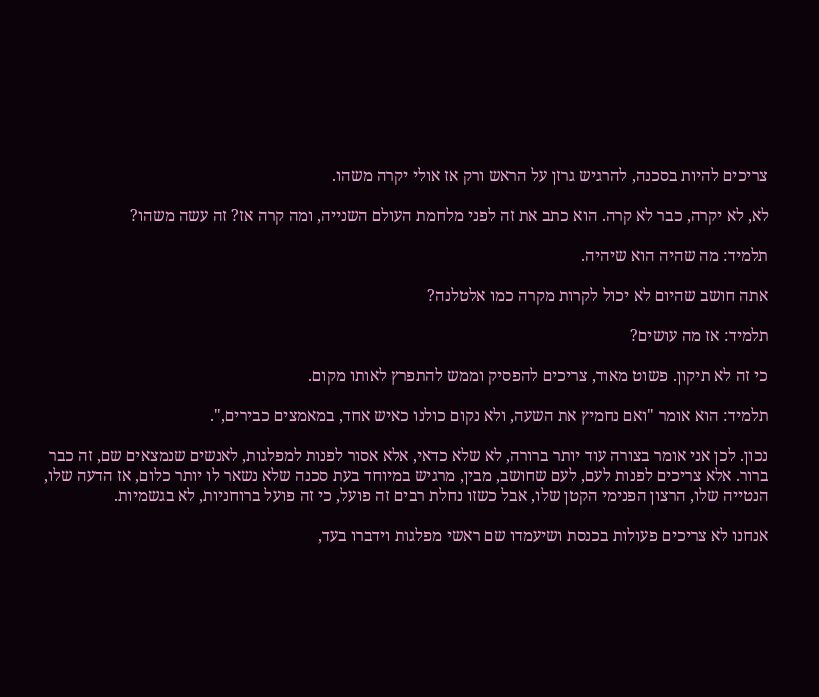צריכים להיות בסכנה, להרגיש גרזן על הראש ורק אז אולי יקרה משהו.

לא, לא יקרה, כבר לא קרה. הוא כתב את זה לפני מלחמת העולם השנייה, ומה קרה אז? זה עשה משהו?

תלמיד: מה שהיה הוא שיהיה.

אתה חושב שהיום לא יכול לקרות מקרה כמו אלטלנה?

תלמיד: אז מה עושים?

כי זה לא תיקון. פשוט מאוד, צריכים להפסיק וממש להתפרץ לאותו מקום.

תלמיד: הוא אומר "ואם נחמיץ את השעה, ולא נקום כולנו כאיש אחד, במאמצים כבירים,".

נכון. לכן אני אומר בצורה עוד יותר ברורה, לא שלא כדאי, אלא אסור לפנות למפלגות, לאנשים שנמצאים שם, זה כבר ברור. אלא צריכים לפנות לעם, לעם שחושב, מבין, מרגיש במיוחד בעת סכנה שלא נשאר לו יותר כלום, אז הדעה שלו, הנטייה שלו, הרצון הפנימי הקטן שלו, אבל כשזו נחלת רבים זה פועל, כי זה פועל ברוחניות, לא בגשמיות.

אנחנו לא צריכים פעולות בכנסת ושיעמדו שם ראשי מפלגות וידברו בעד,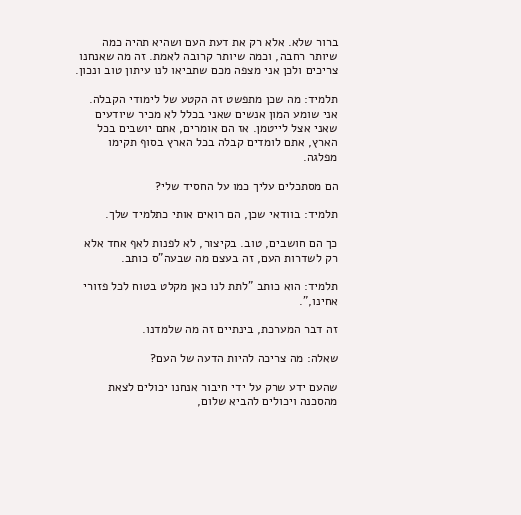ברור שלא. אלא רק את דעת העם ושהיא תהיה כמה שיותר רחבה, וכמה שיותר קרובה לאמת. זה מה שאנחנו צריכים ולכן אני מצפה מכם שתביאו לנו עיתון טוב ונכון.

תלמיד: מה שכן מתפשט זה הקטע של לימודי הקבלה. אני שומע המון אנשים שאני בכלל לא מכיר שיודעים שאני אצל לייטמן. אז הם אומרים, אתם יושבים בכל הארץ, אתם לומדים קבלה בכל הארץ בסוף תקימו מפלגה.

הם מסתכלים עליך כמו על החסיד שלי?

תלמיד: בוודאי שכן, הם רואים אותי כתלמיד שלך.

כך הם חושבים, טוב. בקיצור, לא לפנות לאף אחד אלא רק לשדרות העם, זה בעצם מה שבעה"ס כותב.

תלמיד: הוא כותב "לתת לנו כאן מקלט בטוח לכל פזורי אחינו,".

זה דבר המערכת, בינתיים זה מה שלמדנו.

שאלה: מה צריכה להיות הדעה של העם?

שהעם ידע שרק על ידי חיבור אנחנו יכולים לצאת מהסכנה ויכולים להביא שלום,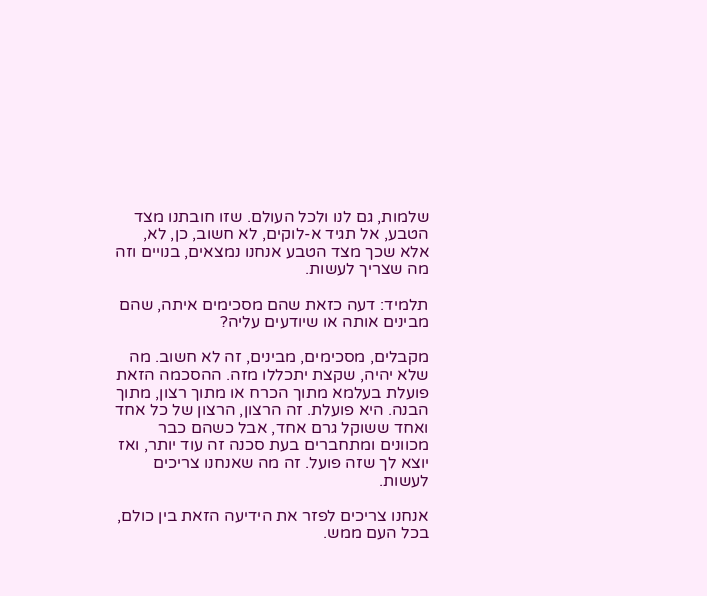שלמות, גם לנו ולכל העולם. שזו חובתנו מצד הטבע, אל תגיד א-לוקים, לא חשוב, כן, לא, אלא שכך מצד הטבע אנחנו נמצאים, בנויים וזה מה שצריך לעשות.

תלמיד: דעה כזאת שהם מסכימים איתה, שהם מבינים אותה או שיודעים עליה?

מקבלים, מסכימים, מבינים, זה לא חשוב. מה שלא יהיה, שקצת יתכללו מזה. ההסכמה הזאת פועלת בעלמא מתוך הכרח או מתוך רצון, מתוך הבנה. היא פועלת. זה הרצון, הרצון של כל אחד ואחד ששוקל גרם אחד, אבל כשהם כבר מכוונים ומתחברים בעת סכנה זה עוד יותר, ואז יוצא לך שזה פועל. זה מה שאנחנו צריכים לעשות.

אנחנו צריכים לפזר את הידיעה הזאת בין כולם, בכל העם ממש.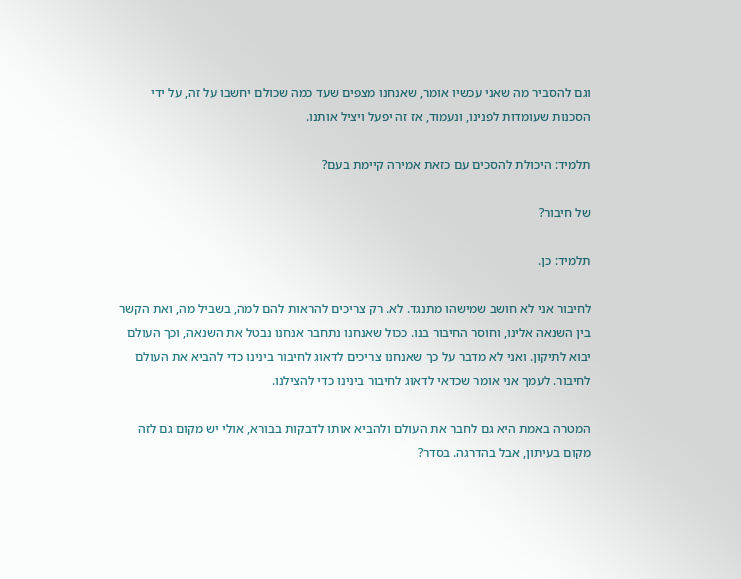וגם להסביר מה שאני עכשיו אומר, שאנחנו מצפים שעד כמה שכולם יחשבו על זה, על ידי הסכנות שעומדות לפנינו, ונעמוד, אז זה יפעל ויציל אותנו.

תלמיד: היכולת להסכים עם כזאת אמירה קיימת בעם?

של חיבור?

תלמיד: כן.

לחיבור אני לא חושב שמישהו מתנגד. לא. רק צריכים להראות להם למה, בשביל מה, ואת הקשר בין השנאה אלינו, וחוסר החיבור בנו. ככול שאנחנו נתחבר אנחנו נבטל את השנאה, וכך העולם יבוא לתיקון. ואני לא מדבר על כך שאנחנו צריכים לדאוג לחיבור בינינו כדי להביא את העולם לחיבור. לעמך אני אומר שכדאי לדאוג לחיבור בינינו כדי להצילנו.

המטרה באמת היא גם לחבר את העולם ולהביא אותו לדבקות בבורא, אולי יש מקום גם לזה מקום בעיתון, אבל בהדרגה. בסדר?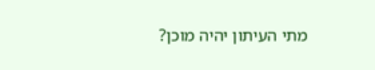מתי העיתון יהיה מוכן?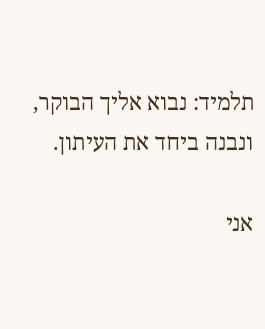תלמיד: נבוא אליך הבוקר, ונבנה ביחד את העיתון.

אני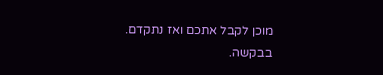מוכן לקבל אתכם ואז נתקדם. בבקשה.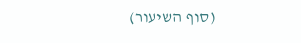(סוף השיעור)